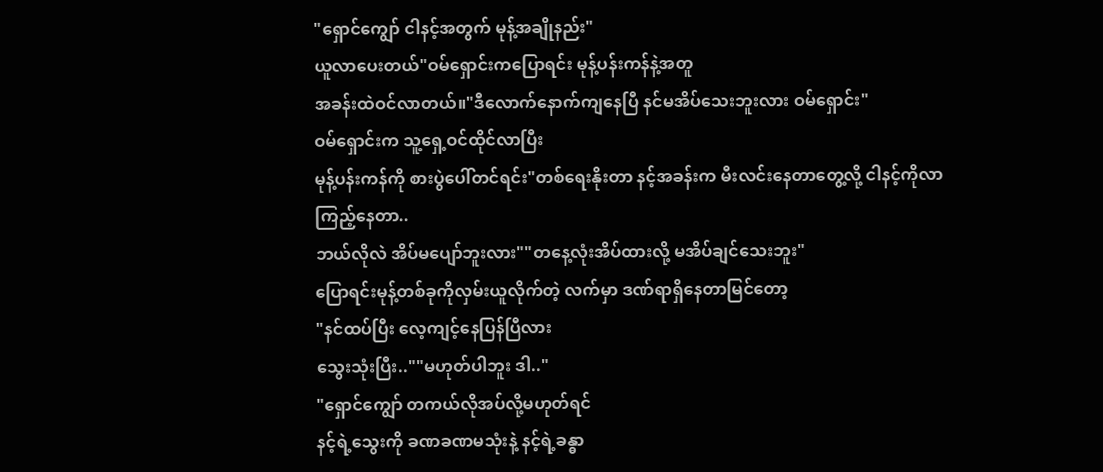"ရှောင်ကျွော် ငါနင့်အတွက် မုန့်အချိုနည်း"
ယူလာပေးတယ်"ဝမ်ရှောင်းကပြောရင်း မုန့်ပန်းကန်နဲ့အတူ
အခန်းထဲဝင်လာတယ်။"ဒီလောက်နောက်ကျနေပြီ နင်မအိပ်သေးဘူးလား ဝမ်ရှောင်း"
ဝမ်ရှောင်းက သူ့ရှေ့ဝင်ထိုင်လာပြီး
မုန့်ပန်းကန်ကို စားပွဲပေါ်တင်ရင်း"တစ်ရေးနိုးတာ နင့်အခန်းက မီးလင်းနေတာတွေ့လို့ ငါနင့်ကိုလာကြည့်နေတာ..
ဘယ်လိုလဲ အိပ်မပျော်ဘူးလား""တနေ့လုံးအိပ်ထားလို့ မအိပ်ချင်သေးဘူး"
ပြောရင်းမုန့်တစ်ခုကိုလှမ်းယူလိုက်တဲ့ လက်မှာ ဒဏ်ရာရှိနေတာမြင်တော့
"နင်ထပ်ပြီး လေ့ကျင့်နေပြန်ပြီလား
သွေးသုံးပြီး..""မဟုတ်ပါဘူး ဒါ.."
"ရှောင်ကျွော် တကယ်လိုအပ်လို့မဟုတ်ရင်
နင့်ရဲ့သွေးကို ခဏခဏမသုံးနဲ့ နင့်ရဲ့ခန္ဓာ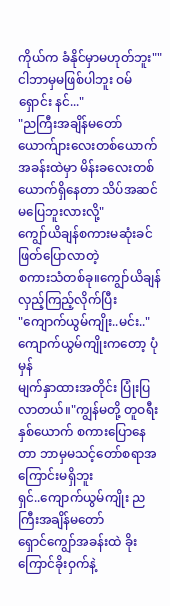ကိုယ်က ခံနိုင်မှာမဟုတ်ဘူး""ငါဘာမှမဖြစ်ပါဘူး ဝမ်ရှောင်း နင်..."
"ညကြီးအချိန်မတော် ယောက်ျားလေးတစ်ယောက် အခန်းထဲမှာ မိန်းခလေးတစ်ယောက်ရှိနေတာ သိပ်အဆင်မပြေဘူးလားလို့"
ကျွော်ယိချန်စကားမဆုံးခင် ဖြတ်ပြောလာတဲ့
စကားသံတစ်ခု။ကျွော်ယိချန်လှည့်ကြည့်လိုက်ပြီး
"ကျောက်ယွမ်ကျိုး..မင်း.."
ကျောက်ယွမ်ကျိုးကတော့ ပုံမှန်
မျက်နှာထားအတိုင်း ပြုံးပြလာတယ်။"ကျွန်မတို့ တူဝရီးနှစ်ယောက် စကားပြောနေတာ ဘာမှမသင့်တော်စရာအကြောင်းမရှိဘူး
ရှင်..ကျောက်ယွမ်ကျိုး ညကြီးအချိန်မတော်
ရှောင်ကျွော်အခန်းထဲ ခိုးကြောင်ခိုးဝှက်နဲ့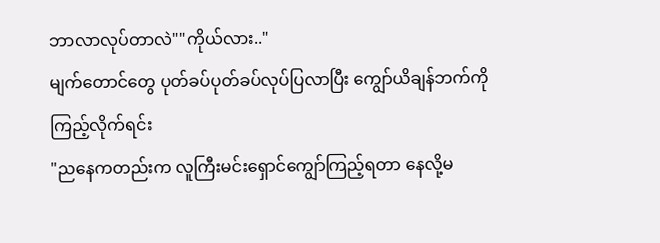ဘာလာလုပ်တာလဲ""ကိုယ်လား.."
မျက်တောင်တွေ ပုတ်ခပ်ပုတ်ခပ်လုပ်ပြလာပြီး ကျွော်ယိချန်ဘက်ကို ကြည့်လိုက်ရင်း
"ညနေကတည်းက လူကြီးမင်းရှောင်ကျွော်ကြည့်ရတာ နေလို့မ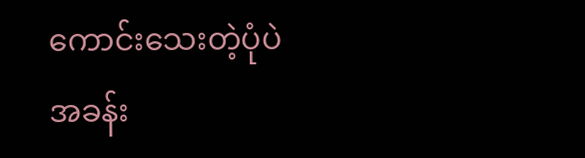ကောင်းသေးတဲ့ပုံပဲ
အခန်း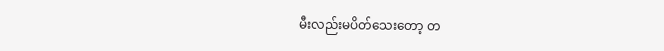မီးလည်းမပိတ်သေးတော့ တ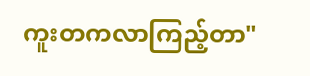ကူးတကလာကြည့်တာ"